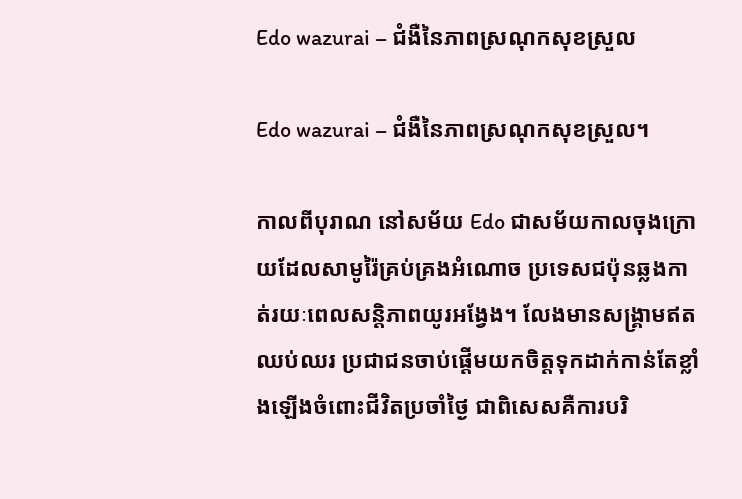Edo wazurai – ជំងឺនៃភាពស្រណុកសុខស្រួល

Edo wazurai – ជំងឺនៃភាពស្រណុកសុខស្រួល។

កាលពីបុរាណ នៅសម័យ Edo ជាសម័យកាលចុងក្រោយដែលសាមូរ៉ៃគ្រប់គ្រងអំណោច ប្រទេសជប៉ុនឆ្លងកាត់រយៈពេលសន្តិភាពយូរអង្វែង។ លែងមានសង្គ្រាមឥតឈប់ឈរ ប្រជាជនចាប់ផ្តើមយកចិត្តទុកដាក់កាន់តែខ្លាំងឡើងចំពោះជីវិតប្រចាំថ្ងៃ ជាពិសេសគឺការបរិ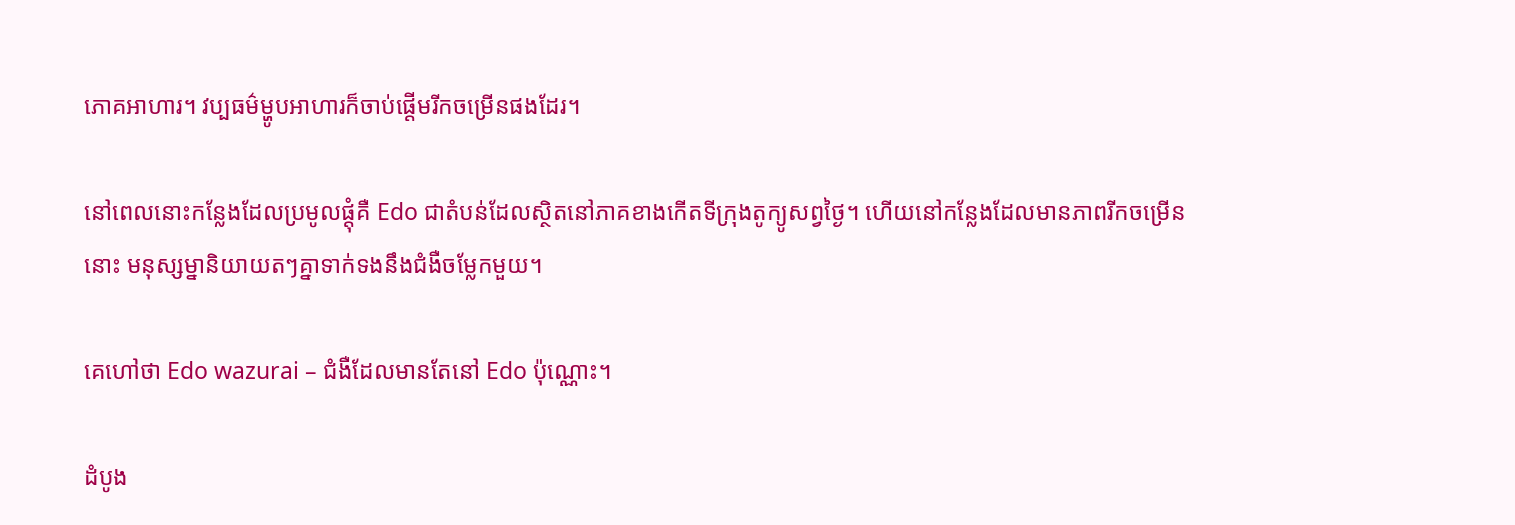ភោគអាហារ។ វប្បធម៌ម្ហូបអាហារក៏ចាប់ផ្តើមរីកចម្រើនផងដែរ។

នៅពេលនោះកន្លែងដែលប្រមូលផ្តុំគឺ Edo ជាតំបន់ដែលស្ថិតនៅភាគខាងកើតទីក្រុងតូក្យូសព្វថ្ងៃ។ ហើយនៅកន្លែងដែលមានភាពរីកចម្រើននោះ មនុស្សម្នានិយាយតៗគ្នាទាក់ទងនឹងជំងឺចម្លែកមួយ។

គេហៅថា Edo wazurai – ជំងឺដែលមានតែនៅ Edo ប៉ុណ្ណោះ។

ដំបូង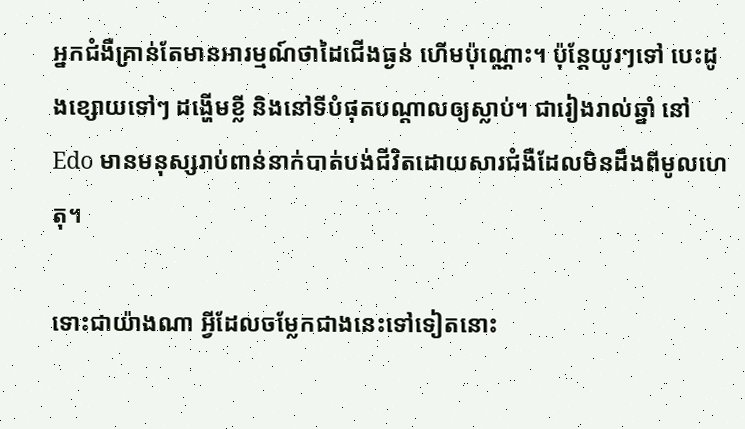អ្នកជំងឺគ្រាន់តែមានអារម្មណ៍ថាដៃជើងធ្ងន់ ហើមប៉ុណ្ណោះ។ ប៉ុន្តែយូរៗទៅ បេះដូងខ្សោយទៅៗ ដង្ហើមខ្លី និងនៅទីបំផុតបណ្តាលឲ្យស្លាប់។ ជារៀងរាល់ឆ្នាំ នៅ Edo មានមនុស្សរាប់ពាន់នាក់បាត់បង់ជីវិតដោយសារជំងឺដែលមិនដឹងពីមូលហេតុ។

ទោះជាយ៉ាងណា អ្វីដែលចម្លែកជាងនេះទៅទៀតនោះ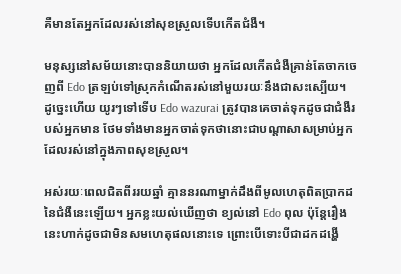គឺមានតែអ្នកដែលរស់នៅសុខស្រួលទើបកើតជំងឺ។

មនុស្សនៅសម័យនោះបាននិយាយថា អ្នកដែលកើតជំងឺគ្រាន់តែចាកចេញពី Edo ត្រឡប់ទៅសុ្រកកំណើតរស់នៅមួយរយៈនឹងជាសះស្បើយ។ ដូច្នេះហើយ យូរៗទៅទើប Edo wazurai ត្រូវបានគេចាត់ទុកដូចជាជំងឺរបស់អ្នកមាន ថែមទាំងមានអ្នកចាត់ទុកថានោះជាបណ្តាសាសម្រាប់អ្នកដែលរស់នៅក្នុងភាពសុខស្រួល។

អស់រយៈពេលជិតពីររយឆ្នាំ គ្មាននរណាម្នាក់ដឹងពីមូលហេតុពិតប្រាកដនៃជំងឺនេះឡើយ។ អ្នកខ្លះយល់ឃើញថា ខ្យល់នៅ Edo ពុល ប៉ុន្តែរឿងនេះហាក់ដូចជាមិនសមហេតុផលនោះទេ ព្រោះបើទោះបីជាដកដង្ហើ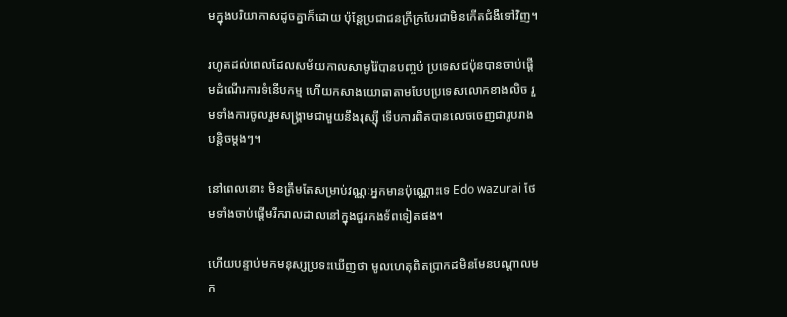មក្នុងបរិយាកាសដូចគ្នាក៏ដោយ ប៉ុន្តែប្រជាជនក្រីក្របែរជាមិនកើតជំងឺទៅវិញ។

រហូតដល់ពេលដែលសម័យកាលសាមូរ៉ៃបានបញ្ចប់ ប្រទេសជប៉ុនបានចាប់ផ្តើមដំណើរការទំនើបកម្ម ហើយកសាងយោធាតាមបែបប្រទេសលោកខាងលិច រួមទាំងការចូលរួមសង្គ្រាមជាមួយនឹងរុស្ស៊ី ទើបការពិតបានលេចចេញជារូបរាងបន្តិចម្តងៗ។

នៅពេលនោះ មិនត្រឹមតែសម្រាប់វណ្ណៈអ្នកមានប៉ុណ្ណោះទេ Edo wazurai ថែមទាំងចាប់ផ្តើមរីករាលដាលនៅក្នុងជួរកងទ័ពទៀតផង។

ហើយបន្ទាប់មកមនុស្សប្រទះឃើញថា មូលហេតុពិតប្រាកដមិនមែនបណ្តាលមក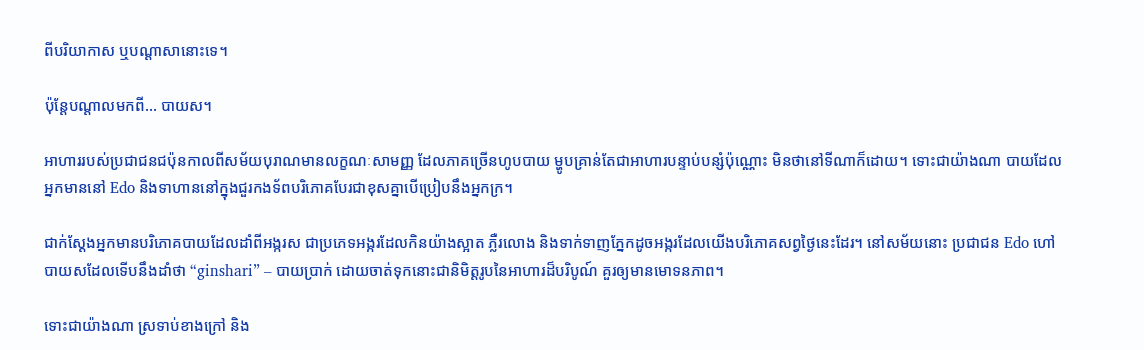ពីបរិយាកាស ឬបណ្តាសានោះទេ។

ប៉ុន្តែបណ្តាលមកពី… បាយស។

អាហាររបស់ប្រជាជនជប៉ុនកាលពីសម័យបុរាណមានលក្ខណៈសាមញ្ញ ដែលភាគច្រើនហូបបាយ ម្ហូបគ្រាន់តែជាអាហារបន្ទាប់បន្សំប៉ុណ្ណោះ មិនថានៅទីណាក៏ដោយ។ ទោះជាយ៉ាងណា បាយដែលអ្នកមាននៅ Edo និងទាហាននៅក្នុងជួរកងទ័ពបរិភោគបែរជាខុសគ្នាបើប្រៀបនឹងអ្នកក្រ។

ជាក់ស្តែងអ្នកមានបរិភោគបាយដែលដាំពីអង្ករស ជាប្រភេទអង្ករដែលកិនយ៉ាងស្អាត ភ្លឺរលោង និងទាក់ទាញភ្នែកដូចអង្ករដែលយើងបរិភោគសព្វថ្ងៃនេះដែរ។ នៅសម័យនោះ ប្រជាជន Edo ហៅបាយសដែលទើបនឹងដាំថា “ginshari” – បាយប្រាក់ ដោយចាត់ទុកនោះជានិមិត្តរូបនៃអាហារដ៏បរិបូណ៍ គួរឲ្យមានមោទនភាព។

ទោះជាយ៉ាងណា ស្រទាប់ខាងក្រៅ និង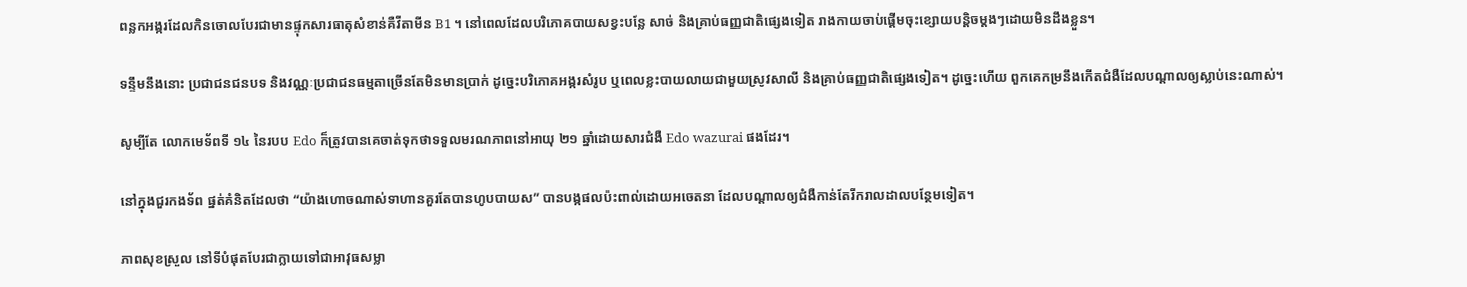ពន្លកអង្ករដែលកិនចោលបែរជាមានផ្ទុកសារធាតុសំខាន់គឺវីតាមីន B1 ។ នៅពេលដែលបរិភោគបាយសខ្វះបន្លែ សាច់ និងគ្រាប់ធញ្ញជាតិផ្សេងទៀត រាងកាយចាប់ផ្តើមចុះខ្សោយបន្តិចម្តងៗដោយមិនដឹងខ្លួន។

ទន្ទឹមនឹងនោះ ប្រជាជនជនបទ និងវណ្ណៈប្រជាជនធម្មតាច្រើនតែមិនមានប្រាក់ ដូច្នេះបរិភោគអង្ករសំរូប ឬពេលខ្លះបាយលាយជាមួយស្រូវសាលី និងគ្រាប់ធញ្ញជាតិផ្សេងទៀត។ ដូច្នេះហើយ ពួកគេកម្រនឹងកើតជំងឺដែលបណ្តាលឲ្យស្លាប់នេះណាស់។

សូម្បីតែ លោកមេទ័ពទី ១៤ នៃរបប Edo ក៏ត្រូវបានគេចាត់ទុកថាទទួលមរណភាពនៅអាយុ ២១ ឆ្នាំដោយសារជំងឺ Edo wazurai ផងដែរ។

នៅក្នុងជួរកងទ័ព ផ្នត់គំនិតដែលថា “យ៉ាងហោចណាស់ទាហានគួរតែបានហូបបាយស” បានបង្កផលប៉ះពាល់ដោយអចេតនា ដែលបណ្តាលឲ្យជំងឺកាន់តែរីករាលដាលបន្ថែមទៀត។

ភាពសុខស្រួល នៅទីបំផុតបែរជាក្លាយទៅជាអាវុធសម្លា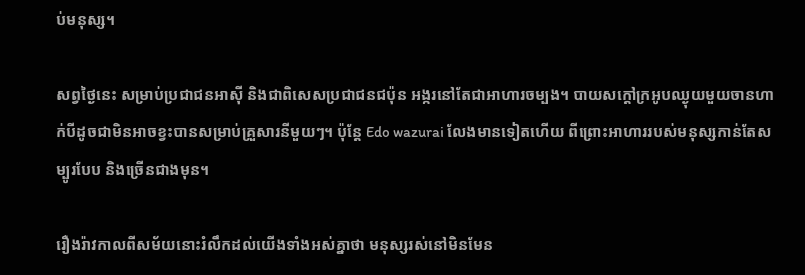ប់មនុស្ស។

សព្វថ្ងៃនេះ សម្រាប់ប្រជាជនអាស៊ី និងជាពិសេសប្រជាជនជប៉ុន អង្ករនៅតែជាអាហារចម្បង។ បាយសក្តៅក្រអូបឈ្ងុយមួយចានហាក់បីដូចជាមិនអាចខ្វះបានសម្រាប់គ្រួសារនីមួយៗ។ ប៉ុន្តែ Edo wazurai លែងមានទៀតហើយ ពីព្រោះអាហាររបស់មនុស្សកាន់តែសម្បូរបែប និងច្រើនជាងមុន។

រឿងរ៉ាវកាលពីសម័យនោះរំលឹកដល់យើងទាំងអស់គ្នាថា មនុស្សរស់នៅមិនមែន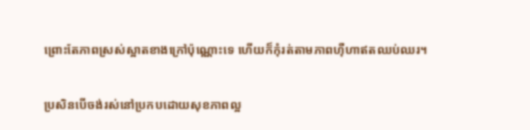ព្រោះតែភាពស្រស់ស្អាតខាងក្រៅប៉ុណ្ណោះទេ ហើយក៏កុំរត់តាមភាពហ៊ឺហាឥតឈប់ឈរ។

ប្រសិនបើចង់រស់នៅប្រកបដោយសុខភាពល្អ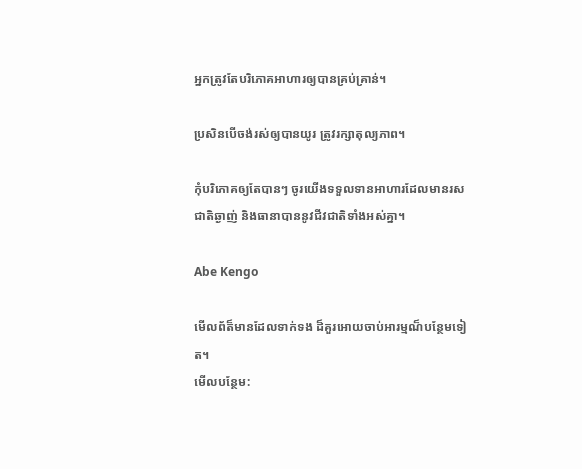អ្នកត្រូវតែបរិភោគអាហារឲ្យបានគ្រប់គ្រាន់។

ប្រសិនបើចង់រស់ឲ្យបានយូរ ត្រូវរក្សាតុល្យភាព។

កុំបរិភោគឲ្យតែបានៗ ចូរយើងទទួលទានអាហារដែលមានរសជាតិឆ្ងាញ់ និងធានាបាននូវជីវជាតិទាំងអស់គ្នា។

Abe Kengo

មើលព័ត៏មានដែលទាក់ទង ដ៏គួរអោយចាប់អារម្មណ៏បន្ថែមទៀត។
មើលបន្ថែម: